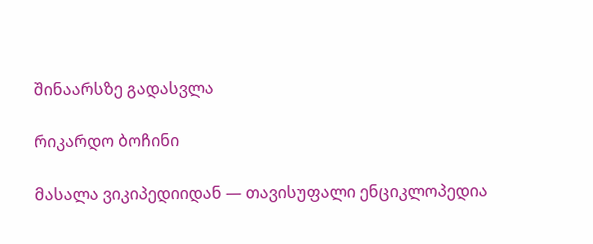შინაარსზე გადასვლა

რიკარდო ბოჩინი

მასალა ვიკიპედიიდან — თავისუფალი ენციკლოპედია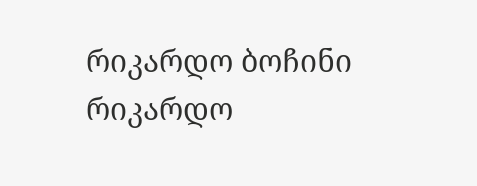რიკარდო ბოჩინი
რიკარდო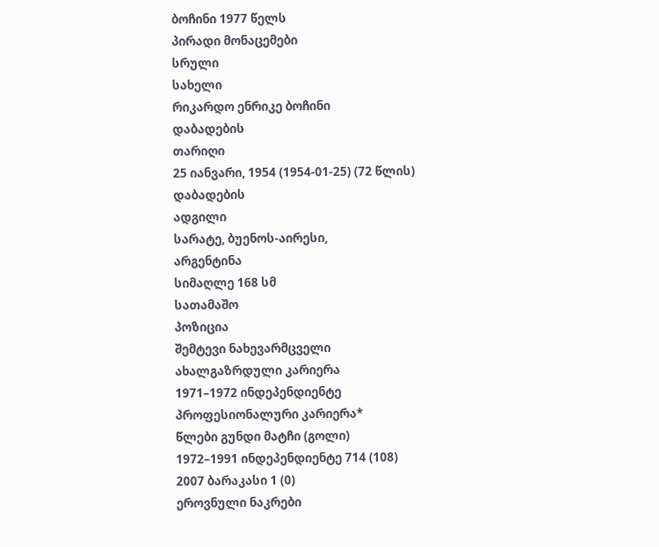ბოჩინი 1977 წელს
პირადი მონაცემები
სრული
სახელი
რიკარდო ენრიკე ბოჩინი
დაბადების
თარიღი
25 იანვარი, 1954 (1954-01-25) (72 წლის)
დაბადების
ადგილი
სარატე, ბუენოს-აირესი,
არგენტინა
სიმაღლე 168 სმ
სათამაშო
პოზიცია
შემტევი ნახევარმცველი
ახალგაზრდული კარიერა
1971–1972 ინდეპენდიენტე
პროფესიონალური კარიერა*
წლები გუნდი მატჩი (გოლი)
1972–1991 ინდეპენდიენტე 714 (108)
2007 ბარაკასი 1 (0)
ეროვნული ნაკრები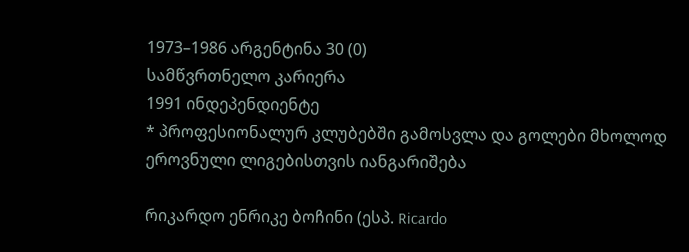1973–1986 არგენტინა 30 (0)
სამწვრთნელო კარიერა
1991 ინდეპენდიენტე
* პროფესიონალურ კლუბებში გამოსვლა და გოლები მხოლოდ ეროვნული ლიგებისთვის იანგარიშება

რიკარდო ენრიკე ბოჩინი (ესპ. Ricardo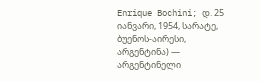Enrique Bochini; დ. 25 იანვარი, 1954, სარატე, ბუენოს-აირესი, არგენტინა) — არგენტინელი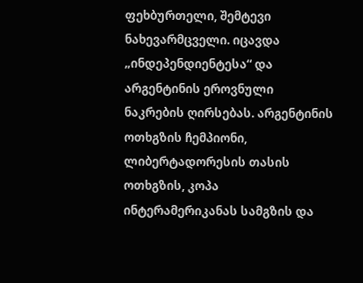ფეხბურთელი, შემტევი ნახევარმცველი. იცავდა „ინდეპენდიენტესა“ და არგენტინის ეროვნული ნაკრების ღირსებას. არგენტინის ოთხგზის ჩემპიონი, ლიბერტადორესის თასის ოთხგზის, კოპა ინტერამერიკანას სამგზის და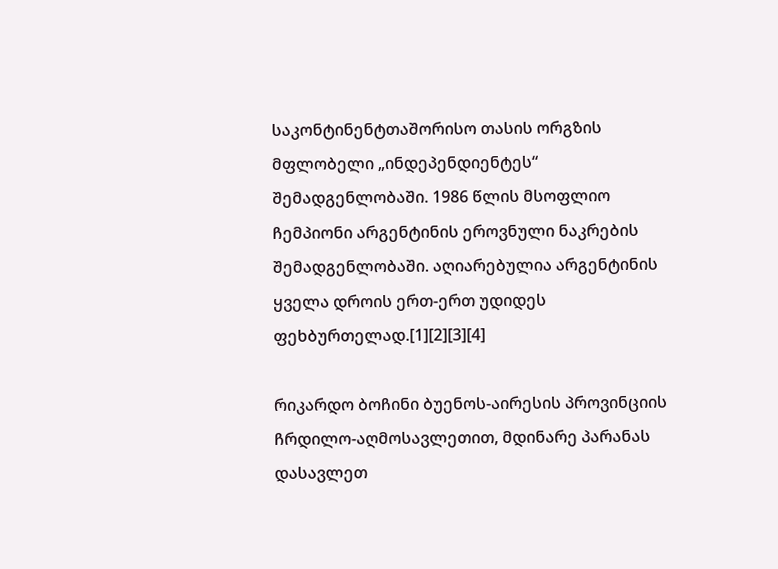საკონტინენტთაშორისო თასის ორგზის მფლობელი „ინდეპენდიენტეს“ შემადგენლობაში. 1986 წლის მსოფლიო ჩემპიონი არგენტინის ეროვნული ნაკრების შემადგენლობაში. აღიარებულია არგენტინის ყველა დროის ერთ-ერთ უდიდეს ფეხბურთელად.[1][2][3][4]

რიკარდო ბოჩინი ბუენოს-აირესის პროვინციის ჩრდილო-აღმოსავლეთით, მდინარე პარანას დასავლეთ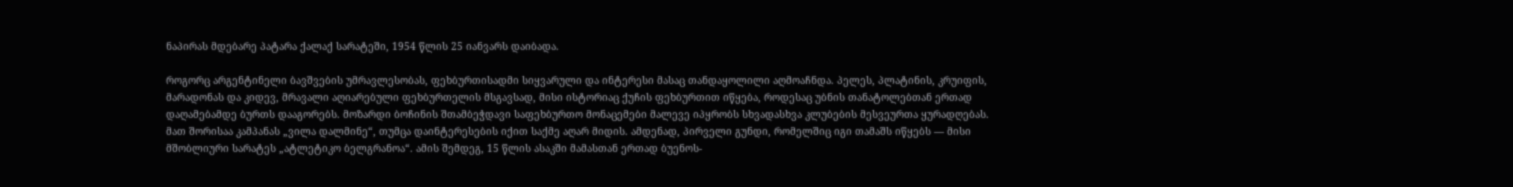ნაპირას მდებარე პატარა ქალაქ სარატეში, 1954 წლის 25 იანვარს დაიბადა.

როგორც არგენტინელი ბავშვების უმრავლესობას, ფეხბურთისადმი სიყვარული და ინტერესი მასაც თანდაყოლილი აღმოაჩნდა. პელეს, პლატინის, კრუიფის, მარადონას და კიდევ, მრავალი აღიარებული ფეხბურთელის მსგავსად, მისი ისტორიაც ქუჩის ფეხბურთით იწყება, როდესაც უბნის თანატოლებთან ერთად დაღამებამდე ბურთს დააგორებს. მოზარდი ბოჩინის შთამბეჭდავი საფეხბურთო მონაცემები მალევე იპყრობს სხვადასხვა კლუბების მესვეურთა ყურადღებას. მათ შორისაა კამპანას „ვილა დალმინე“, თუმცა დაინტერესების იქით საქმე აღარ მიდის. ამდენად, პირველი გუნდი, რომელშიც იგი თამაშს იწყებს — მისი მშობლიური სარატეს „ატლეტიკო ბელგრანოა“. ამის შემდეგ, 15 წლის ასაკში მამასთან ერთად ბუენოს-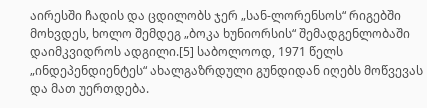აირესში ჩადის და ცდილობს ჯერ „სან-ლორენსოს“ რიგებში მოხვდეს, ხოლო შემდეგ „ბოკა ხუნიორსის“ შემადგენლობაში დაიმკვიდროს ადგილი.[5] საბოლოოდ, 1971 წელს „ინდეპენდიენტეს“ ახალგაზრდული გუნდიდან იღებს მოწვევას და მათ უერთდება.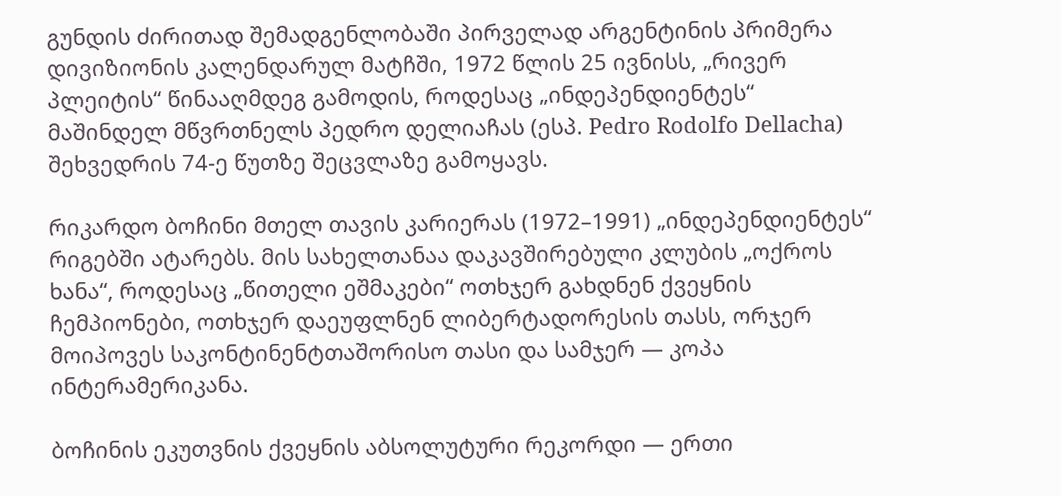გუნდის ძირითად შემადგენლობაში პირველად არგენტინის პრიმერა დივიზიონის კალენდარულ მატჩში, 1972 წლის 25 ივნისს, „რივერ პლეიტის“ წინააღმდეგ გამოდის, როდესაც „ინდეპენდიენტეს“ მაშინდელ მწვრთნელს პედრო დელიაჩას (ესპ. Pedro Rodolfo Dellacha) შეხვედრის 74-ე წუთზე შეცვლაზე გამოყავს.

რიკარდო ბოჩინი მთელ თავის კარიერას (1972–1991) „ინდეპენდიენტეს“ რიგებში ატარებს. მის სახელთანაა დაკავშირებული კლუბის „ოქროს ხანა“, როდესაც „წითელი ეშმაკები“ ოთხჯერ გახდნენ ქვეყნის ჩემპიონები, ოთხჯერ დაეუფლნენ ლიბერტადორესის თასს, ორჯერ მოიპოვეს საკონტინენტთაშორისო თასი და სამჯერ — კოპა ინტერამერიკანა.

ბოჩინის ეკუთვნის ქვეყნის აბსოლუტური რეკორდი — ერთი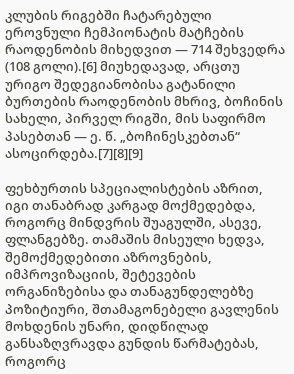კლუბის რიგებში ჩატარებული ეროვნული ჩემპიონატის მატჩების რაოდენობის მიხედვით — 714 შეხვედრა (108 გოლი).[6] მიუხედავად, არცთუ ურიგო შედეგიანობისა გატანილი ბურთების რაოდენობის მხრივ, ბოჩინის სახელი, პირველ რიგში, მის საფირმო პასებთან — ე. წ. „ბოჩინესკებთან“ ასოცირდება.[7][8][9]

ფეხბურთის სპეციალისტების აზრით, იგი თანაბრად კარგად მოქმედებდა, როგორც მინდვრის შუაგულში, ასევე, ფლანგებზე. თამაშის მისეული ხედვა, შემოქმედებითი აზროვნების, იმპროვიზაციის, შეტევების ორგანიზებისა და თანაგუნდელებზე პოზიტიური, შთამაგონებელი გავლენის მოხდენის უნარი, დიდწილად განსაზღვრავდა გუნდის წარმატებას, როგორც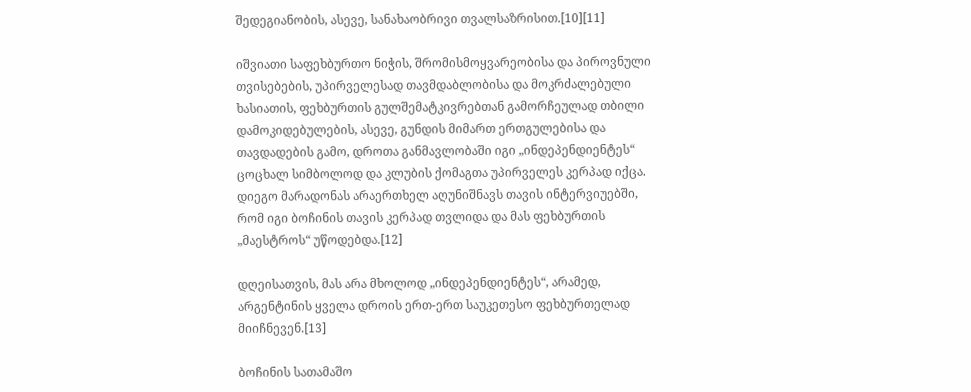შედეგიანობის, ასევე, სანახაობრივი თვალსაზრისით.[10][11]

იშვიათი საფეხბურთო ნიჭის, შრომისმოყვარეობისა და პიროვნული თვისებების, უპირველესად თავმდაბლობისა და მოკრძალებული ხასიათის, ფეხბურთის გულშემატკივრებთან გამორჩეულად თბილი დამოკიდებულების, ასევე, გუნდის მიმართ ერთგულებისა და თავდადების გამო, დროთა განმავლობაში იგი „ინდეპენდიენტეს“ ცოცხალ სიმბოლოდ და კლუბის ქომაგთა უპირველეს კერპად იქცა. დიეგო მარადონას არაერთხელ აღუნიშნავს თავის ინტერვიუებში, რომ იგი ბოჩინის თავის კერპად თვლიდა და მას ფეხბურთის „მაესტროს“ უწოდებდა.[12]

დღეისათვის, მას არა მხოლოდ „ინდეპენდიენტეს“, არამედ, არგენტინის ყველა დროის ერთ-ერთ საუკეთესო ფეხბურთელად მიიჩნევენ.[13]

ბოჩინის სათამაშო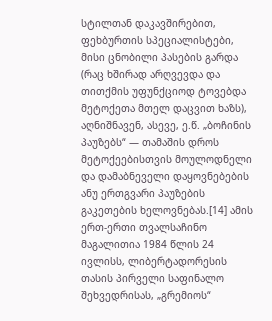სტილთან დაკავშირებით, ფეხბურთის სპეციალისტები, მისი ცნობილი პასების გარდა (რაც ხშირად არღვევდა და თითქმის უფუნქციოდ ტოვებდა მეტოქეთა მთელ დაცვით ხაზს), აღნიშნავენ, ასევე, ე.წ. „ბოჩინის პაუზებს“ — თამაშის დროს მეტოქეებისთვის მოულოდნელი და დამაბნეველი დაყოვნებების ანუ ერთგვარი პაუზების გაკეთების ხელოვნებას.[14] ამის ერთ-ერთი თვალსაჩინო მაგალითია 1984 წლის 24 ივლისს, ლიბერტადორესის თასის პირველი საფინალო შეხვედრისას, „გრემიოს“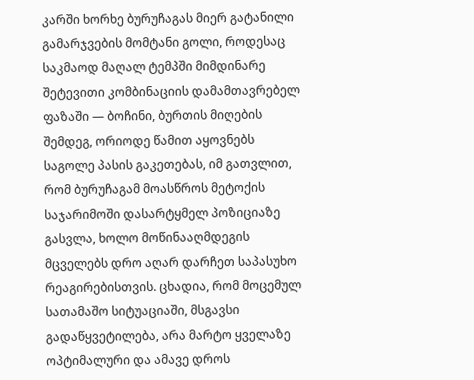კარში ხორხე ბურუჩაგას მიერ გატანილი გამარჯვების მომტანი გოლი, როდესაც საკმაოდ მაღალ ტემპში მიმდინარე შეტევითი კომბინაციის დამამთავრებელ ფაზაში — ბოჩინი, ბურთის მიღების შემდეგ, ორიოდე წამით აყოვნებს საგოლე პასის გაკეთებას, იმ გათვლით, რომ ბურუჩაგამ მოასწროს მეტოქის საჯარიმოში დასარტყმელ პოზიციაზე გასვლა, ხოლო მოწინააღმდეგის მცველებს დრო აღარ დარჩეთ საპასუხო რეაგირებისთვის. ცხადია, რომ მოცემულ სათამაშო სიტუაციაში, მსგავსი გადაწყვეტილება, არა მარტო ყველაზე ოპტიმალური და ამავე დროს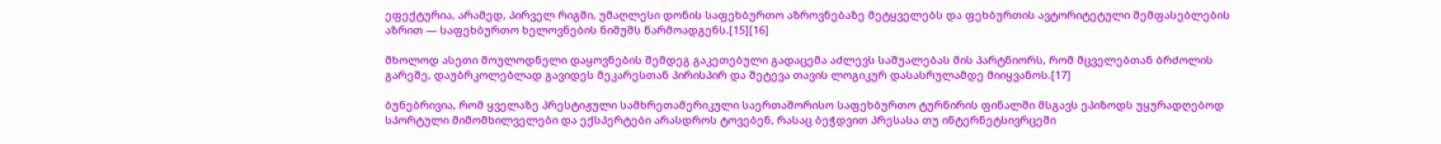ეფექტურია, არამედ, პირველ რიგში, უმაღლესი დონის საფეხბურთო აზროვნებაზე მეტყველებს და ფეხბურთის ავტორიტეტული შემფასებლების აზრით — საფეხბურთო ხელოვნების ნიმუშს წარმოადგენს.[15][16]

მხოლოდ ასეთი მოულოდნელი დაყოვნების შემდეგ გაკეთებული გადაცემა აძლევს საშუალებას მის პარტნიორს, რომ მცველებთან ბრძოლის გარეშე, დაუბრკოლებლად გავიდეს მეკარესთან პირისპირ და შეტევა თავის ლოგიკურ დასასრულამდე მიიყვანოს.[17]

ბუნებრივია, რომ ყველაზე პრესტიჟული სამხრეთამერიკული საერთაშორისო საფეხბურთო ტურნირის ფინალში მსგავს ეპიზოდს უყურადღებოდ სპორტული მიმომხილველები და ექსპერტები არასდროს ტოვებენ, რასაც ბეჭდვით პრესასა თუ ინტერნეტსივრცეში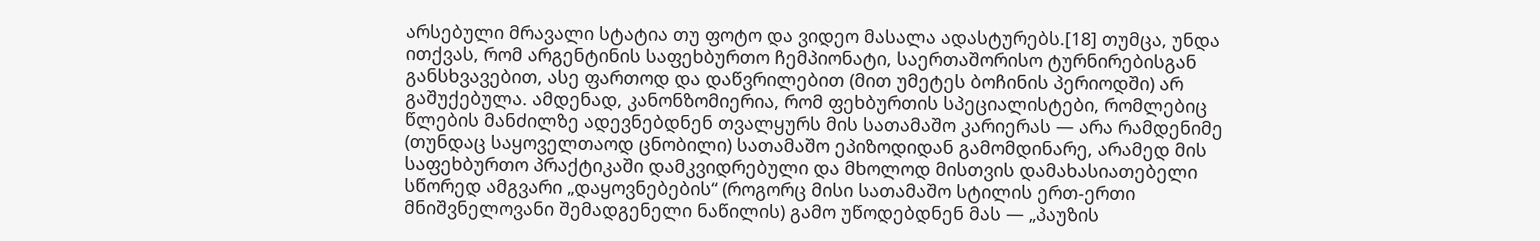არსებული მრავალი სტატია თუ ფოტო და ვიდეო მასალა ადასტურებს.[18] თუმცა, უნდა ითქვას, რომ არგენტინის საფეხბურთო ჩემპიონატი, საერთაშორისო ტურნირებისგან განსხვავებით, ასე ფართოდ და დაწვრილებით (მით უმეტეს ბოჩინის პერიოდში) არ გაშუქებულა. ამდენად, კანონზომიერია, რომ ფეხბურთის სპეციალისტები, რომლებიც წლების მანძილზე ადევნებდნენ თვალყურს მის სათამაშო კარიერას — არა რამდენიმე (თუნდაც საყოველთაოდ ცნობილი) სათამაშო ეპიზოდიდან გამომდინარე, არამედ მის საფეხბურთო პრაქტიკაში დამკვიდრებული და მხოლოდ მისთვის დამახასიათებელი სწორედ ამგვარი „დაყოვნებების“ (როგორც მისი სათამაშო სტილის ერთ-ერთი მნიშვნელოვანი შემადგენელი ნაწილის) გამო უწოდებდნენ მას — „პაუზის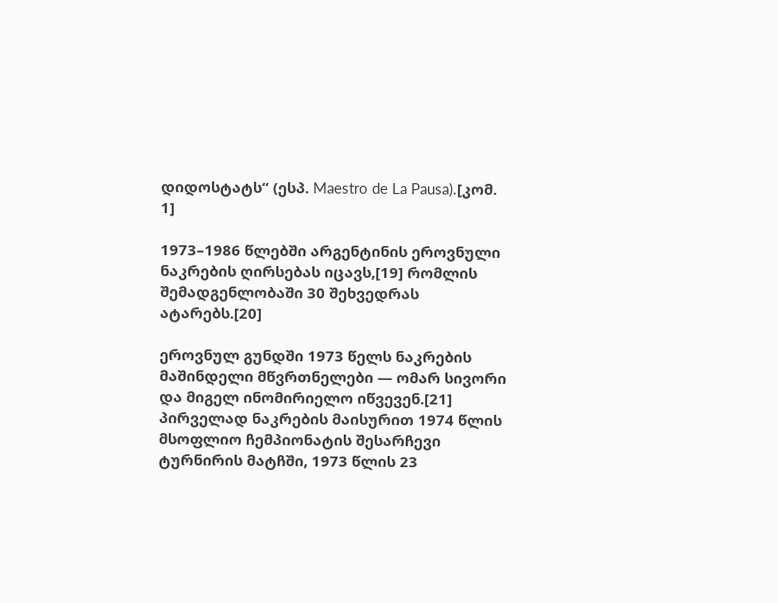დიდოსტატს“ (ესპ. Maestro de La Pausa).[კომ. 1]

1973–1986 წლებში არგენტინის ეროვნული ნაკრების ღირსებას იცავს,[19] რომლის შემადგენლობაში 30 შეხვედრას ატარებს.[20]

ეროვნულ გუნდში 1973 წელს ნაკრების მაშინდელი მწვრთნელები — ომარ სივორი და მიგელ ინომირიელო იწვევენ.[21] პირველად ნაკრების მაისურით 1974 წლის მსოფლიო ჩემპიონატის შესარჩევი ტურნირის მატჩში, 1973 წლის 23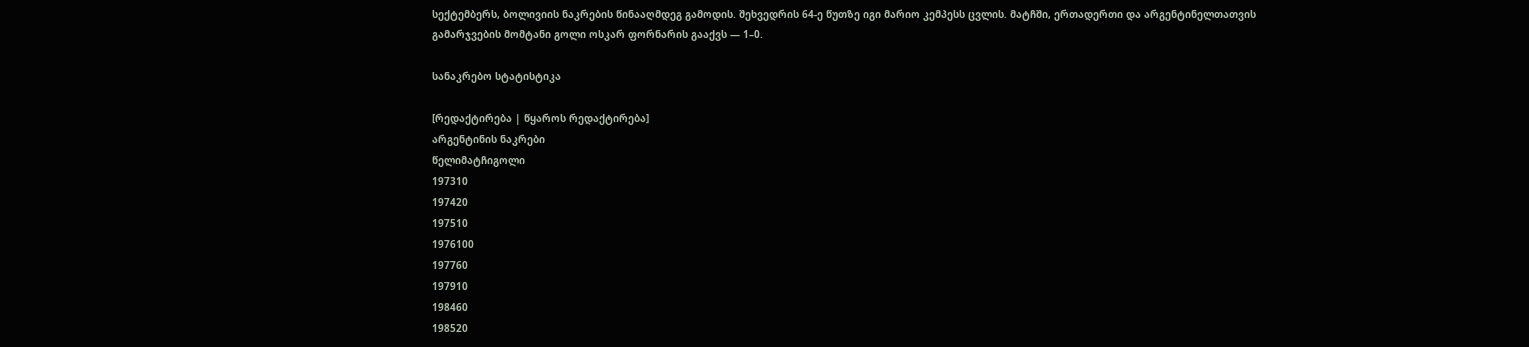სექტემბერს, ბოლივიის ნაკრების წინააღმდეგ გამოდის. შეხვედრის 64-ე წუთზე იგი მარიო კემპესს ცვლის. მატჩში, ერთადერთი და არგენტინელთათვის გამარჯვების მომტანი გოლი ოსკარ ფორნარის გააქვს — 1–0.

სანაკრებო სტატისტიკა

[რედაქტირება | წყაროს რედაქტირება]
არგენტინის ნაკრები
წელიმატჩიგოლი
197310
197420
197510
1976100
197760
197910
198460
198520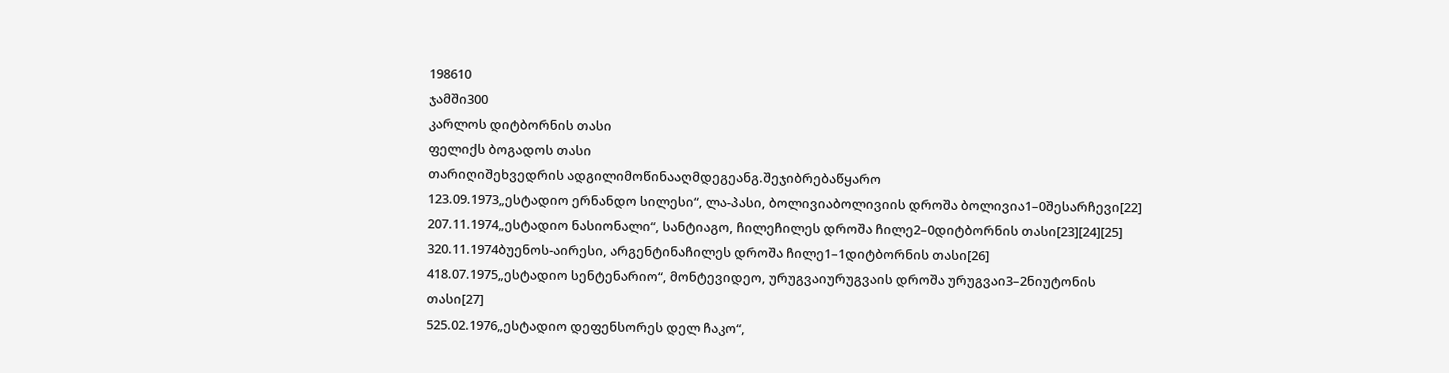198610
ჯამში300
კარლოს დიტბორნის თასი
ფელიქს ბოგადოს თასი
თარიღიშეხვედრის ადგილიმოწინააღმდეგეანგ.შეჯიბრებაწყარო
123.09.1973„ესტადიო ერნანდო სილესი“, ლა-პასი, ბოლივიაბოლივიის დროშა ბოლივია1–0შესარჩევი[22]
207.11.1974„ესტადიო ნასიონალი“, სანტიაგო, ჩილეჩილეს დროშა ჩილე2–0დიტბორნის თასი[23][24][25]
320.11.1974ბუენოს-აირესი, არგენტინაჩილეს დროშა ჩილე1–1დიტბორნის თასი[26]
418.07.1975„ესტადიო სენტენარიო“, მონტევიდეო, ურუგვაიურუგვაის დროშა ურუგვაი3–2ნიუტონის თასი[27]
525.02.1976„ესტადიო დეფენსორეს დელ ჩაკო“,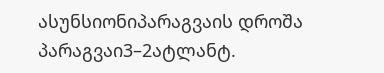ასუნსიონიპარაგვაის დროშა პარაგვაი3–2ატლანტ.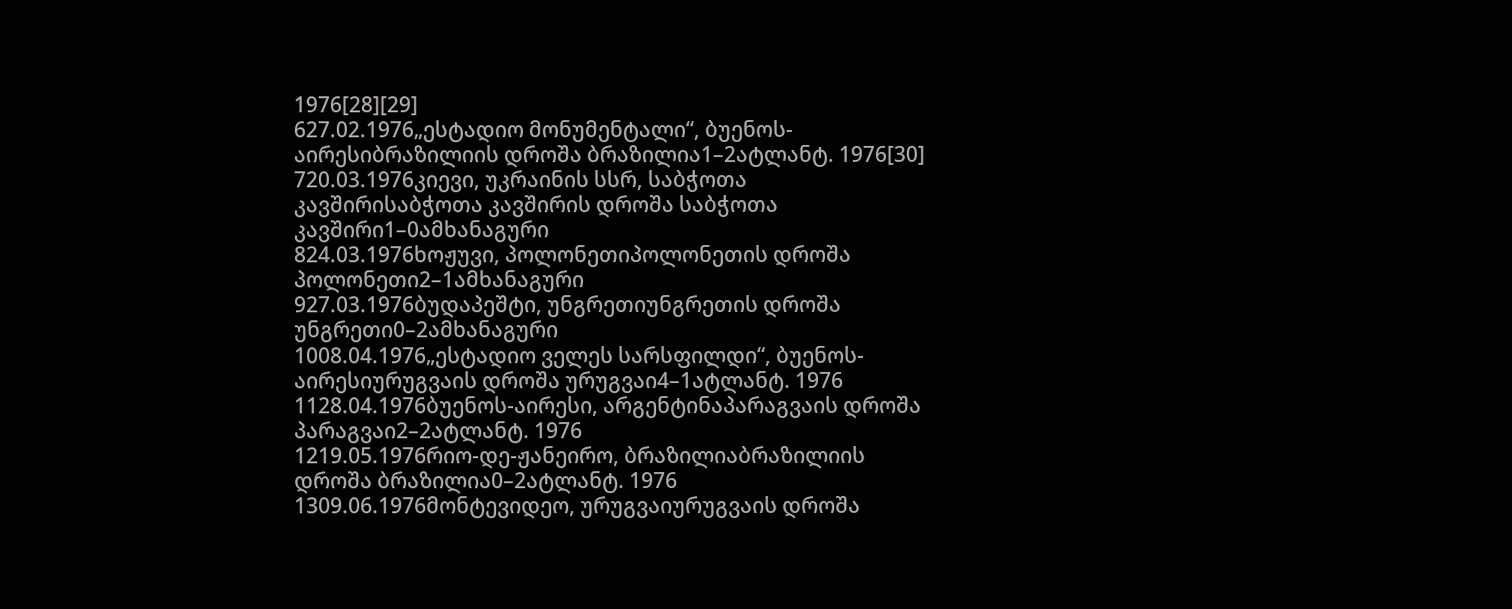1976[28][29]
627.02.1976„ესტადიო მონუმენტალი“, ბუენოს-აირესიბრაზილიის დროშა ბრაზილია1–2ატლანტ. 1976[30]
720.03.1976კიევი, უკრაინის სსრ, საბჭოთა კავშირისაბჭოთა კავშირის დროშა საბჭოთა კავშირი1–0ამხანაგური
824.03.1976ხოჟუვი, პოლონეთიპოლონეთის დროშა პოლონეთი2–1ამხანაგური
927.03.1976ბუდაპეშტი, უნგრეთიუნგრეთის დროშა უნგრეთი0–2ამხანაგური
1008.04.1976„ესტადიო ველეს სარსფილდი“, ბუენოს-აირესიურუგვაის დროშა ურუგვაი4–1ატლანტ. 1976
1128.04.1976ბუენოს-აირესი, არგენტინაპარაგვაის დროშა პარაგვაი2–2ატლანტ. 1976
1219.05.1976რიო-დე-ჟანეირო, ბრაზილიაბრაზილიის დროშა ბრაზილია0–2ატლანტ. 1976
1309.06.1976მონტევიდეო, ურუგვაიურუგვაის დროშა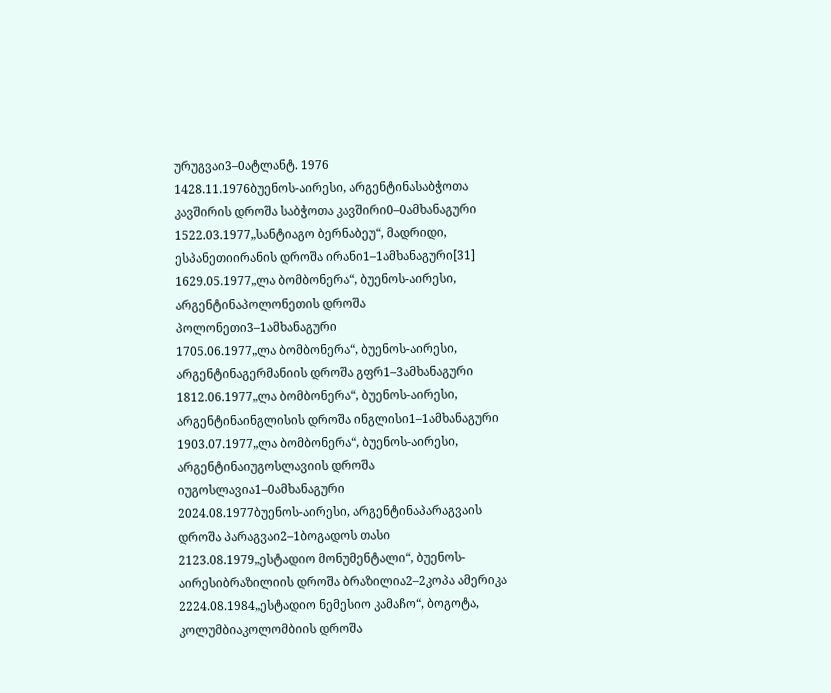ურუგვაი3–0ატლანტ. 1976
1428.11.1976ბუენოს-აირესი, არგენტინასაბჭოთა კავშირის დროშა საბჭოთა კავშირი0–0ამხანაგური
1522.03.1977„სანტიაგო ბერნაბეუ“, მადრიდი, ესპანეთიირანის დროშა ირანი1–1ამხანაგური[31]
1629.05.1977„ლა ბომბონერა“, ბუენოს-აირესი, არგენტინაპოლონეთის დროშა პოლონეთი3–1ამხანაგური
1705.06.1977„ლა ბომბონერა“, ბუენოს-აირესი, არგენტინაგერმანიის დროშა გფრ1–3ამხანაგური
1812.06.1977„ლა ბომბონერა“, ბუენოს-აირესი, არგენტინაინგლისის დროშა ინგლისი1–1ამხანაგური
1903.07.1977„ლა ბომბონერა“, ბუენოს-აირესი, არგენტინაიუგოსლავიის დროშა იუგოსლავია1–0ამხანაგური
2024.08.1977ბუენოს-აირესი, არგენტინაპარაგვაის დროშა პარაგვაი2–1ბოგადოს თასი
2123.08.1979„ესტადიო მონუმენტალი“, ბუენოს-აირესიბრაზილიის დროშა ბრაზილია2–2კოპა ამერიკა
2224.08.1984„ესტადიო ნემესიო კამაჩო“, ბოგოტა, კოლუმბიაკოლომბიის დროშა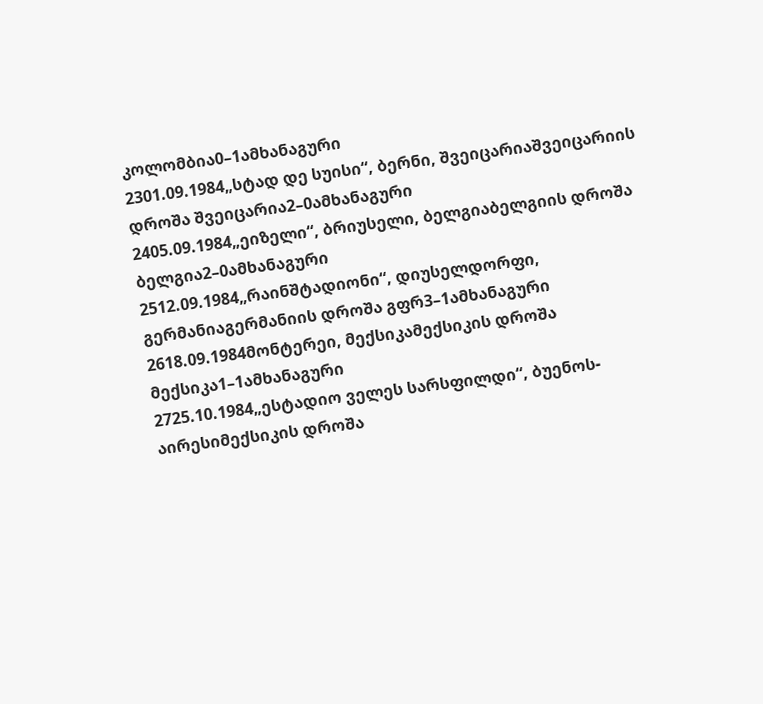კოლომბია0–1ამხანაგური
2301.09.1984„სტად დე სუისი“, ბერნი, შვეიცარიაშვეიცარიის დროშა შვეიცარია2–0ამხანაგური
2405.09.1984„ეიზელი“, ბრიუსელი, ბელგიაბელგიის დროშა ბელგია2–0ამხანაგური
2512.09.1984„რაინშტადიონი“, დიუსელდორფი, გერმანიაგერმანიის დროშა გფრ3–1ამხანაგური
2618.09.1984მონტერეი, მექსიკამექსიკის დროშა მექსიკა1–1ამხანაგური
2725.10.1984„ესტადიო ველეს სარსფილდი“, ბუენოს-აირესიმექსიკის დროშა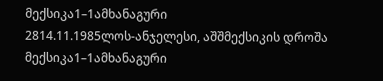მექსიკა1–1ამხანაგური
2814.11.1985ლოს-ანჯელესი, აშშმექსიკის დროშა მექსიკა1–1ამხანაგური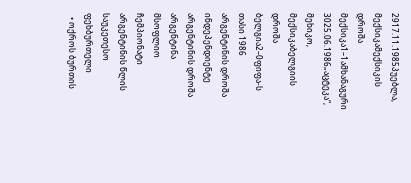2917.11.1985პუებლა, მექსიკამექსიკის დროშა მექსიკა1–1ამხანაგური
3025.06.1986„აცტეკა“, მეხიკო, მექსიკაბელგიის დროშა ბელგია2–0ფიფა-ს თასი 1986
არგენტინის დროშა ინდეპენდიენტე
არგენტინის დროშა არგენტინა
მსოფლიო ჩემპიონატი
არგენტინის წლის საუკეთესო ფეხბურთელი
  • ოქროს ბურთის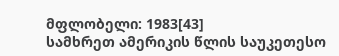მფლობელი: 1983[43]
სამხრეთ ამერიკის წლის საუკეთესო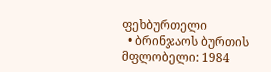ფეხბურთელი
  • ბრინჯაოს ბურთის მფლობელი: 1984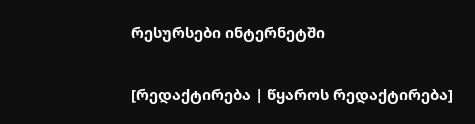რესურსები ინტერნეტში

[რედაქტირება | წყაროს რედაქტირება]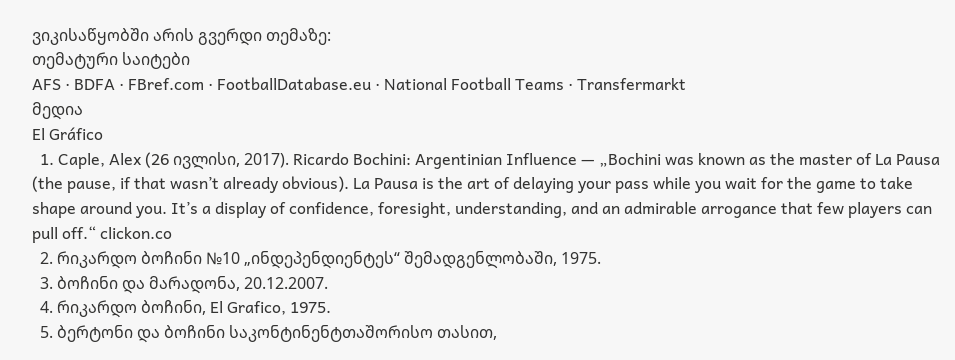ვიკისაწყობში არის გვერდი თემაზე:
თემატური საიტები
AFS · BDFA · FBref.com · FootballDatabase.eu · National Football Teams · Transfermarkt
მედია
El Gráfico
  1. Caple, Alex (26 ივლისი, 2017). Ricardo Bochini: Argentinian Influence — „Bochini was known as the master of La Pausa (the pause, if that wasn’t already obvious). La Pausa is the art of delaying your pass while you wait for the game to take shape around you. It’s a display of confidence, foresight, understanding, and an admirable arrogance that few players can pull off.“ clickon.co
  2. რიკარდო ბოჩინი №10 „ინდეპენდიენტეს“ შემადგენლობაში, 1975.
  3. ბოჩინი და მარადონა, 20.12.2007.
  4. რიკარდო ბოჩინი, El Grafico, 1975.
  5. ბერტონი და ბოჩინი საკონტინენტთაშორისო თასით,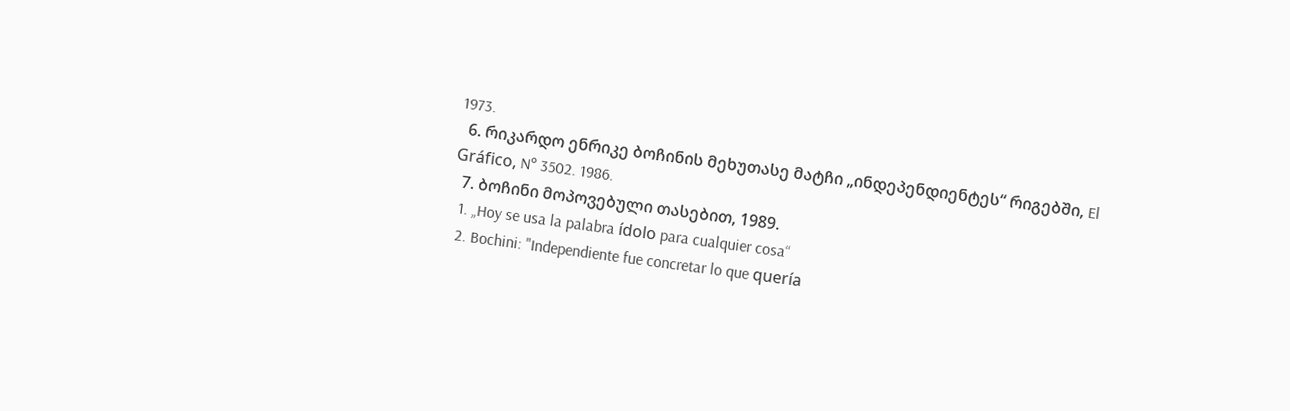1973.
  6. რიკარდო ენრიკე ბოჩინის მეხუთასე მატჩი „ინდეპენდიენტეს“ რიგებში, El Gráfico, Nº 3502. 1986.
  7. ბოჩინი მოპოვებული თასებით, 1989.
  1. „Hoy se usa la palabra ídolo para cualquier cosa“
  2. Bochini: "Independiente fue concretar lo que quería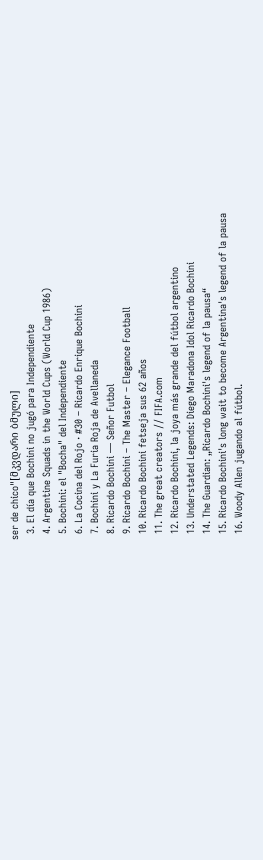ser de chico"[მკვდარი ბმული]
  3. El día que Bochini no jugó para Independiente
  4. Argentine Squads in the World Cups (World Cup 1986)
  5. Bochini: el "Bocha" del Independiente
  6. La Cocina del Rojo · #30 – Ricardo Enrique Bochini
  7. Bochini y La Furia Roja de Avellaneda
  8. Ricardo Bochini — Señor Futbol
  9. Ricardo Bochini – The Master – Elegance Football
  10. Ricardo Bochini fetseja sus 62 años
  11. The great creators // FIFA.com
  12. Ricardo Bochini, la joya más grande del fútbol argentino
  13. Understated Legends: Diego Maradona Idol Ricardo Bochini
  14. The Guardian: „Ricardo Bochini's legend of la pausa“
  15. Ricardo Bochini's long wait to become Argentina's legend of la pausa
  16. Woody Allen jugando al fútbol.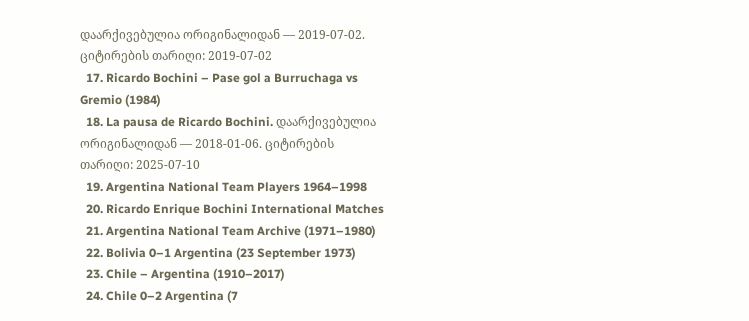დაარქივებულია ორიგინალიდან — 2019-07-02. ციტირების თარიღი: 2019-07-02
  17. Ricardo Bochini – Pase gol a Burruchaga vs Gremio (1984)
  18. La pausa de Ricardo Bochini. დაარქივებულია ორიგინალიდან — 2018-01-06. ციტირების თარიღი: 2025-07-10
  19. Argentina National Team Players 1964–1998
  20. Ricardo Enrique Bochini International Matches
  21. Argentina National Team Archive (1971–1980)
  22. Bolivia 0–1 Argentina (23 September 1973)
  23. Chile – Argentina (1910–2017)
  24. Chile 0–2 Argentina (7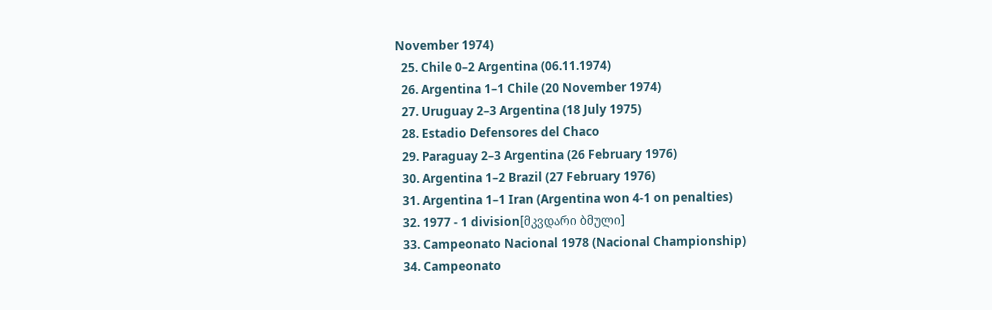November 1974)
  25. Chile 0–2 Argentina (06.11.1974)
  26. Argentina 1–1 Chile (20 November 1974)
  27. Uruguay 2–3 Argentina (18 July 1975)
  28. Estadio Defensores del Chaco
  29. Paraguay 2–3 Argentina (26 February 1976)
  30. Argentina 1–2 Brazil (27 February 1976)
  31. Argentina 1–1 Iran (Argentina won 4-1 on penalties)
  32. 1977 - 1 division[მკვდარი ბმული]
  33. Campeonato Nacional 1978 (Nacional Championship)
  34. Campeonato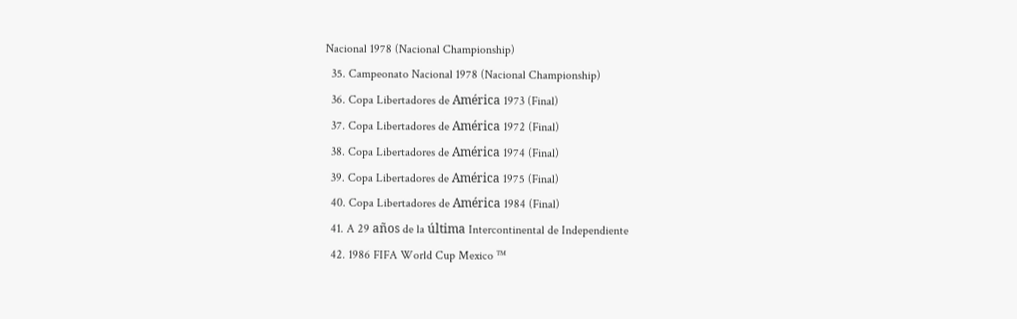Nacional 1978 (Nacional Championship)
  35. Campeonato Nacional 1978 (Nacional Championship)
  36. Copa Libertadores de América 1973 (Final)
  37. Copa Libertadores de América 1972 (Final)
  38. Copa Libertadores de América 1974 (Final)
  39. Copa Libertadores de América 1975 (Final)
  40. Copa Libertadores de América 1984 (Final)
  41. A 29 años de la última Intercontinental de Independiente
  42. 1986 FIFA World Cup Mexico ™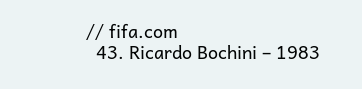// fifa.com
  43. Ricardo Bochini – 1983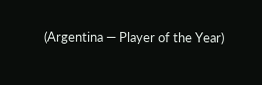(Argentina — Player of the Year)